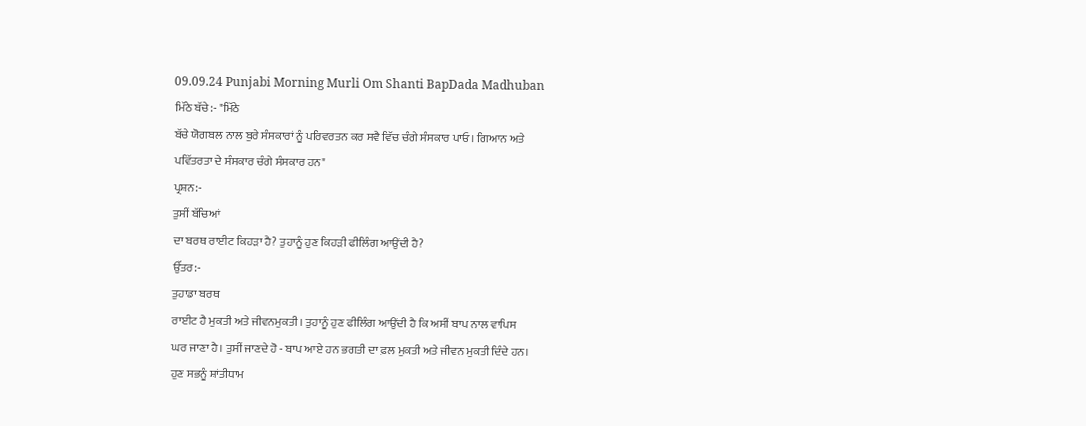09.09.24 Punjabi Morning Murli Om Shanti BapDada Madhuban
ਮਿੱਠੇ ਬੱਚੇ:- "ਮਿੱਠੇ
ਬੱਚੇ ਯੋਗਬਲ ਨਾਲ ਬੁਰੇ ਸੰਸਕਾਰਾਂ ਨੂੰ ਪਰਿਵਰਤਨ ਕਰ ਸਵੈ ਵਿੱਚ ਚੰਗੇ ਸੰਸਕਾਰ ਪਾਓ। ਗਿਆਨ ਅਤੇ
ਪਵਿੱਤਰਤਾ ਦੇ ਸੰਸਕਾਰ ਚੰਗੇ ਸੰਸਕਾਰ ਹਨ"
ਪ੍ਰਸ਼ਨ:-
ਤੁਸੀਂ ਬੱਚਿਆਂ
ਦਾ ਬਰਥ ਰਾਈਟ ਕਿਹੜਾ ਹੈ? ਤੁਹਾਨੂੰ ਹੁਣ ਕਿਹੜੀ ਫੀਲਿੰਗ ਆਉਂਦੀ ਹੈ?
ਉੱਤਰ:-
ਤੁਹਾਡਾ ਬਰਥ
ਰਾਈਟ ਹੈ ਮੁਕਤੀ ਅਤੇ ਜੀਵਨਮੁਕਤੀ। ਤੁਹਾਨੂੰ ਹੁਣ ਫੀਲਿੰਗ ਆਉਂਦੀ ਹੈ ਕਿ ਅਸੀਂ ਬਾਪ ਨਾਲ ਵਾਪਿਸ
ਘਰ ਜਾਣਾ ਹੈ। ਤੁਸੀਂ ਜਾਣਦੇ ਹੋ - ਬਾਪ ਆਏ ਹਨ ਭਗਤੀ ਦਾ ਫ਼ਲ ਮੁਕਤੀ ਅਤੇ ਜੀਵਨ ਮੁਕਤੀ ਦਿੰਦੇ ਹਨ।
ਹੁਣ ਸਭਨੂੰ ਸ਼ਾਂਤੀਧਾਮ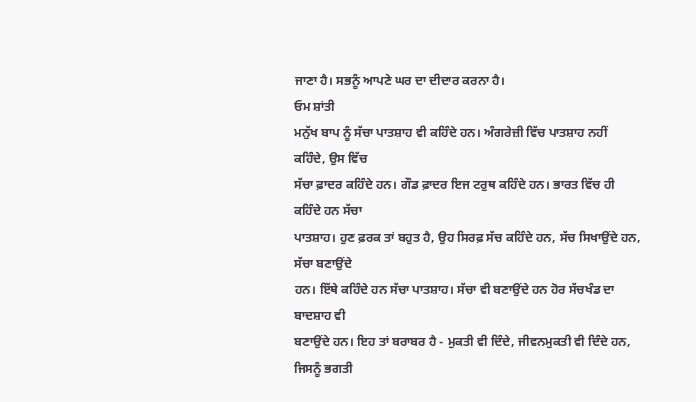ਜਾਣਾ ਹੈ। ਸਭਨੂੰ ਆਪਣੇ ਘਰ ਦਾ ਦੀਦਾਰ ਕਰਨਾ ਹੈ।
ਓਮ ਸ਼ਾਂਤੀ
ਮਨੁੱਖ ਬਾਪ ਨੂੰ ਸੱਚਾ ਪਾਤਸ਼ਾਹ ਵੀ ਕਹਿੰਦੇ ਹਨ। ਅੰਗਰੇਜ਼ੀ ਵਿੱਚ ਪਾਤਸ਼ਾਹ ਨਹੀਂ ਕਹਿੰਦੇ, ਉਸ ਵਿੱਚ
ਸੱਚਾ ਫ਼ਾਦਰ ਕਹਿੰਦੇ ਹਨ। ਗੌਡ ਫ਼ਾਦਰ ਇਜ ਟਰੁਥ ਕਹਿੰਦੇ ਹਨ। ਭਾਰਤ ਵਿੱਚ ਹੀ ਕਹਿੰਦੇ ਹਨ ਸੱਚਾ
ਪਾਤਸ਼ਾਹ। ਹੁਣ ਫ਼ਰਕ ਤਾਂ ਬਹੁਤ ਹੈ, ਉਹ ਸਿਰਫ਼ ਸੱਚ ਕਹਿੰਦੇ ਹਨ, ਸੱਚ ਸਿਖਾਉਂਦੇ ਹਨ, ਸੱਚਾ ਬਣਾਉਂਦੇ
ਹਨ। ਇੱਥੇ ਕਹਿੰਦੇ ਹਨ ਸੱਚਾ ਪਾਤਸ਼ਾਹ। ਸੱਚਾ ਵੀ ਬਣਾਉਂਦੇ ਹਨ ਹੋਰ ਸੱਚਖੰਡ ਦਾ ਬਾਦਸ਼ਾਹ ਵੀ
ਬਣਾਉਂਦੇ ਹਨ। ਇਹ ਤਾਂ ਬਰਾਬਰ ਹੈ - ਮੁਕਤੀ ਵੀ ਦਿੰਦੇ, ਜੀਵਨਮੁਕਤੀ ਵੀ ਦਿੰਦੇ ਹਨ, ਜਿਸਨੂੰ ਭਗਤੀ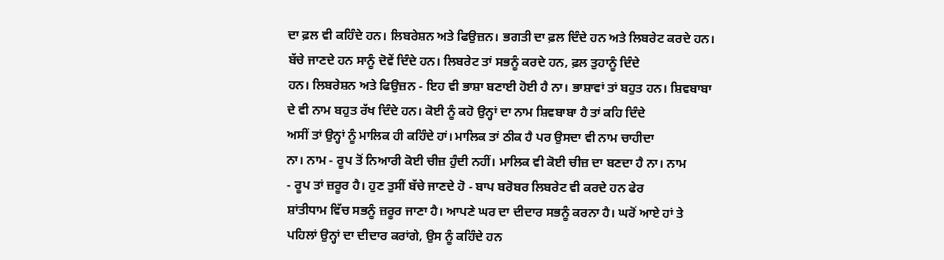ਦਾ ਫ਼ਲ ਵੀ ਕਹਿੰਦੇ ਹਨ। ਲਿਬਰੇਸ਼ਨ ਅਤੇ ਫਿਉਜ਼ਨ। ਭਗਤੀ ਦਾ ਫ਼ਲ ਦਿੰਦੇ ਹਨ ਅਤੇ ਲਿਬਰੇਟ ਕਰਦੇ ਹਨ।
ਬੱਚੇ ਜਾਣਦੇ ਹਨ ਸਾਨੂੰ ਦੋਵੇਂ ਦਿੰਦੇ ਹਨ। ਲਿਬਰੇਟ ਤਾਂ ਸਭਨੂੰ ਕਰਦੇ ਹਨ, ਫ਼ਲ ਤੁਹਾਨੂੰ ਦਿੰਦੇ
ਹਨ। ਲਿਬਰੇਸ਼ਨ ਅਤੇ ਫਿਉਜ਼ਨ - ਇਹ ਵੀ ਭਾਸ਼ਾ ਬਣਾਈ ਹੋਈ ਹੈ ਨਾ। ਭਾਸ਼ਾਵਾਂ ਤਾਂ ਬਹੁਤ ਹਨ। ਸ਼ਿਵਬਾਬਾ
ਦੇ ਵੀ ਨਾਮ ਬਹੁਤ ਰੱਖ ਦਿੰਦੇ ਹਨ। ਕੋਈ ਨੂੰ ਕਹੋ ਉਨ੍ਹਾਂ ਦਾ ਨਾਮ ਸ਼ਿਵਬਾਬਾ ਹੈ ਤਾਂ ਕਹਿ ਦਿੰਦੇ
ਅਸੀਂ ਤਾਂ ਉਨ੍ਹਾਂ ਨੂੰ ਮਾਲਿਕ ਹੀ ਕਹਿੰਦੇ ਹਾਂ। ਮਾਲਿਕ ਤਾਂ ਠੀਕ ਹੈ ਪਰ ਉਸਦਾ ਵੀ ਨਾਮ ਚਾਹੀਦਾ
ਨਾ। ਨਾਮ - ਰੂਪ ਤੋਂ ਨਿਆਰੀ ਕੋਈ ਚੀਜ਼ ਹੁੰਦੀ ਨਹੀਂ। ਮਾਲਿਕ ਵੀ ਕੋਈ ਚੀਜ਼ ਦਾ ਬਣਦਾ ਹੈ ਨਾ। ਨਾਮ
- ਰੂਪ ਤਾਂ ਜ਼ਰੂਰ ਹੈ। ਹੁਣ ਤੁਸੀਂ ਬੱਚੇ ਜਾਣਦੇ ਹੋ - ਬਾਪ ਬਰੋਬਰ ਲਿਬਰੇਟ ਵੀ ਕਰਦੇ ਹਨ ਫੇਰ
ਸ਼ਾਂਤੀਧਾਮ ਵਿੱਚ ਸਭਨੂੰ ਜ਼ਰੂਰ ਜਾਣਾ ਹੈ। ਆਪਣੇ ਘਰ ਦਾ ਦੀਦਾਰ ਸਭਨੂੰ ਕਰਨਾ ਹੈ। ਘਰੋਂ ਆਏ ਹਾਂ ਤੇ
ਪਹਿਲਾਂ ਉਨ੍ਹਾਂ ਦਾ ਦੀਦਾਰ ਕਰਾਂਗੇ, ਉਸ ਨੂੰ ਕਹਿੰਦੇ ਹਨ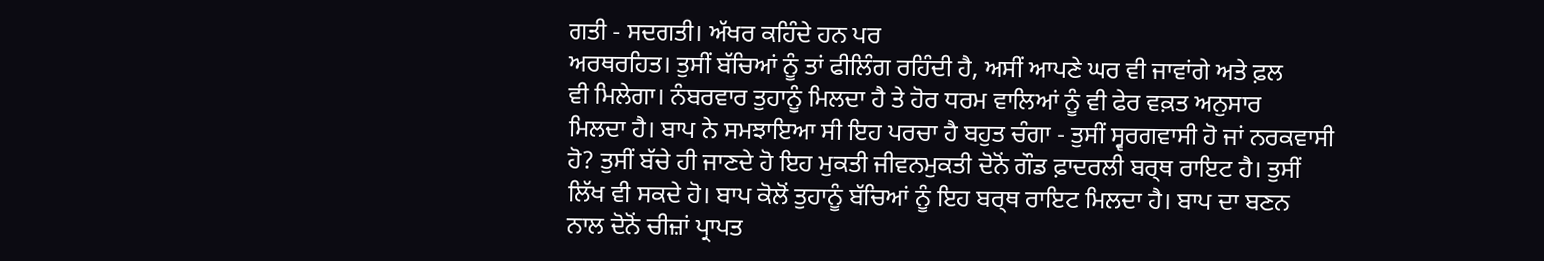ਗਤੀ - ਸਦਗਤੀ। ਅੱਖਰ ਕਹਿੰਦੇ ਹਨ ਪਰ
ਅਰਥਰਹਿਤ। ਤੁਸੀਂ ਬੱਚਿਆਂ ਨੂੰ ਤਾਂ ਫੀਲਿੰਗ ਰਹਿੰਦੀ ਹੈ, ਅਸੀਂ ਆਪਣੇ ਘਰ ਵੀ ਜਾਵਾਂਗੇ ਅਤੇ ਫ਼ਲ
ਵੀ ਮਿਲੇਗਾ। ਨੰਬਰਵਾਰ ਤੁਹਾਨੂੰ ਮਿਲਦਾ ਹੈ ਤੇ ਹੋਰ ਧਰਮ ਵਾਲਿਆਂ ਨੂੰ ਵੀ ਫੇਰ ਵਕ਼ਤ ਅਨੁਸਾਰ
ਮਿਲਦਾ ਹੈ। ਬਾਪ ਨੇ ਸਮਝਾਇਆ ਸੀ ਇਹ ਪਰਚਾ ਹੈ ਬਹੁਤ ਚੰਗਾ - ਤੁਸੀਂ ਸ੍ਵਰਗਵਾਸੀ ਹੋ ਜਾਂ ਨਰਕਵਾਸੀ
ਹੋ? ਤੁਸੀਂ ਬੱਚੇ ਹੀ ਜਾਣਦੇ ਹੋ ਇਹ ਮੁਕਤੀ ਜੀਵਨਮੁਕਤੀ ਦੋਨੋਂ ਗੌਡ ਫ਼ਾਦਰਲੀ ਬਰ੍ਥ ਰਾਇਟ ਹੈ। ਤੁਸੀਂ
ਲਿੱਖ ਵੀ ਸਕਦੇ ਹੋ। ਬਾਪ ਕੋਲੋਂ ਤੁਹਾਨੂੰ ਬੱਚਿਆਂ ਨੂੰ ਇਹ ਬਰ੍ਥ ਰਾਇਟ ਮਿਲਦਾ ਹੈ। ਬਾਪ ਦਾ ਬਣਨ
ਨਾਲ ਦੋਨੋਂ ਚੀਜ਼ਾਂ ਪ੍ਰਾਪਤ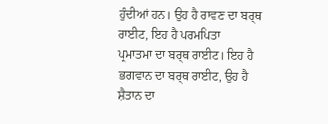ਹੁੰਦੀਆਂ ਹਨ। ਉਹ ਹੈ ਰਾਵਣ ਦਾ ਬਰ੍ਥ ਰਾਈਟ, ਇਹ ਹੈ ਪਰਮਪਿਤਾ
ਪ੍ਰਮਾਤਮਾ ਦਾ ਬਰ੍ਥ ਰਾਈਟ। ਇਹ ਹੈ ਭਗਵਾਨ ਦਾ ਬਰ੍ਥ ਰਾਈਟ, ਉਹ ਹੈ ਸ਼ੈਤਾਨ ਦਾ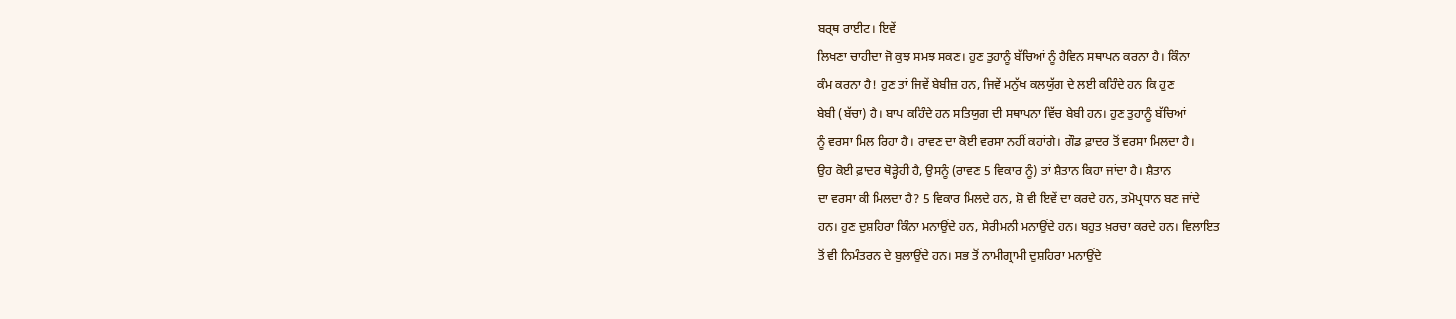ਬਰ੍ਥ ਰਾਈਟ। ਇਵੇਂ
ਲਿਖਣਾ ਚਾਹੀਦਾ ਜੋ ਕੁਝ ਸਮਝ ਸਕਣ। ਹੁਣ ਤੁਹਾਨੂੰ ਬੱਚਿਆਂ ਨੂੰ ਹੈਵਿਨ ਸਥਾਪਨ ਕਰਨਾ ਹੈ। ਕਿੰਨਾ
ਕੰਮ ਕਰਨਾ ਹੈ! ਹੁਣ ਤਾਂ ਜਿਵੇਂ ਬੇਬੀਜ਼ ਹਨ, ਜਿਵੇਂ ਮਨੁੱਖ ਕਲਯੁੱਗ ਦੇ ਲਈ ਕਹਿੰਦੇ ਹਨ ਕਿ ਹੁਣ
ਬੇਬੀ (ਬੱਚਾ) ਹੈ। ਬਾਪ ਕਹਿੰਦੇ ਹਨ ਸਤਿਯੁਗ ਦੀ ਸਥਾਪਨਾ ਵਿੱਚ ਬੇਬੀ ਹਨ। ਹੁਣ ਤੁਹਾਨੂੰ ਬੱਚਿਆਂ
ਨੂੰ ਵਰਸਾ ਮਿਲ ਰਿਹਾ ਹੈ। ਰਾਵਣ ਦਾ ਕੋਈ ਵਰਸਾ ਨਹੀਂ ਕਹਾਂਗੇ। ਗੌਡ ਫ਼ਾਦਰ ਤੋਂ ਵਰਸਾ ਮਿਲਦਾ ਹੈ।
ਉਹ ਕੋਈ ਫ਼ਾਦਰ ਥੋੜ੍ਹੇਹੀ ਹੈ, ਉਸਨੂੰ (ਰਾਵਣ 5 ਵਿਕਾਰ ਨੂੰ) ਤਾਂ ਸ਼ੈਤਾਨ ਕਿਹਾ ਜਾਂਦਾ ਹੈ। ਸ਼ੈਤਾਨ
ਦਾ ਵਰਸਾ ਕੀ ਮਿਲਦਾ ਹੈ? 5 ਵਿਕਾਰ ਮਿਲਦੇ ਹਨ, ਸ਼ੋ ਵੀ ਇਵੇਂ ਦਾ ਕਰਦੇ ਹਨ, ਤਮੋਪ੍ਰਧਾਨ ਬਣ ਜਾਂਦੇ
ਹਨ। ਹੁਣ ਦੁਸ਼ਹਿਰਾ ਕਿੰਨਾ ਮਨਾਉਂਦੇ ਹਨ, ਸੇਰੀਮਨੀ ਮਨਾਉਂਦੇ ਹਨ। ਬਹੁਤ ਖ਼ਰਚਾ ਕਰਦੇ ਹਨ। ਵਿਲਾਇਤ
ਤੋਂ ਵੀ ਨਿਮੰਤਰਨ ਦੇ ਬੁਲਾਉਂਦੇ ਹਨ। ਸਭ ਤੋਂ ਨਾਮੀਗ੍ਰਾਮੀ ਦੁਸ਼ਹਿਰਾ ਮਨਾਉਂਦੇ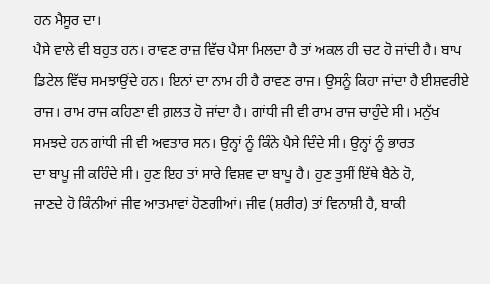ਹਨ ਮੈਸੂਰ ਦਾ।
ਪੈਸੇ ਵਾਲੇ ਵੀ ਬਹੁਤ ਹਨ। ਰਾਵਣ ਰਾਜ਼ ਵਿੱਚ ਪੈਸਾ ਮਿਲਦਾ ਹੈ ਤਾਂ ਅਕਲ ਹੀ ਚਟ ਹੋ ਜਾਂਦੀ ਹੈ। ਬਾਪ
ਡਿਟੇਲ ਵਿੱਚ ਸਮਝਾਉਂਦੇ ਹਨ। ਇਨਾਂ ਦਾ ਨਾਮ ਹੀ ਹੈ ਰਾਵਣ ਰਾਜ। ਉਸਨੂੰ ਕਿਹਾ ਜਾਂਦਾ ਹੈ ਈਸ਼ਵਰੀਏ
ਰਾਜ। ਰਾਮ ਰਾਜ ਕਹਿਣਾ ਵੀ ਗ਼ਲਤ ਹੋ ਜਾਂਦਾ ਹੈ। ਗਾਂਧੀ ਜੀ ਵੀ ਰਾਮ ਰਾਜ ਚਾਹੁੰਦੇ ਸੀ। ਮਨੁੱਖ
ਸਮਝਦੇ ਹਨ ਗਾਂਧੀ ਜੀ ਵੀ ਅਵਤਾਰ ਸਨ। ਉਨ੍ਹਾਂ ਨੂੰ ਕਿੰਨੇ ਪੈਸੇ ਦਿੰਦੇ ਸੀ। ਉਨ੍ਹਾਂ ਨੂੰ ਭਾਰਤ
ਦਾ ਬਾਪੂ ਜੀ ਕਹਿੰਦੇ ਸੀ। ਹੁਣ ਇਹ ਤਾਂ ਸਾਰੇ ਵਿਸ਼ਵ ਦਾ ਬਾਪੂ ਹੈ। ਹੁਣ ਤੁਸੀਂ ਇੱਥੇ ਬੈਠੇ ਹੋ,
ਜਾਣਦੇ ਹੋ ਕਿੰਨੀਆਂ ਜੀਵ ਆਤਮਾਵਾਂ ਹੋਣਗੀਆਂ। ਜੀਵ (ਸ਼ਰੀਰ) ਤਾਂ ਵਿਨਾਸ਼ੀ ਹੈ, ਬਾਕੀ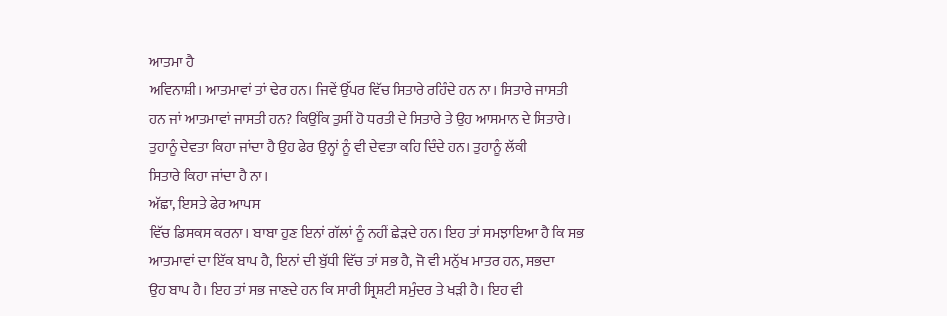ਆਤਮਾ ਹੈ
ਅਵਿਨਾਸ਼ੀ। ਆਤਮਾਵਾਂ ਤਾਂ ਢੇਰ ਹਨ। ਜਿਵੇਂ ਉੱਪਰ ਵਿੱਚ ਸਿਤਾਰੇ ਰਹਿੰਦੇ ਹਨ ਨਾ। ਸਿਤਾਰੇ ਜਾਸਤੀ
ਹਨ ਜਾਂ ਆਤਮਾਵਾਂ ਜਾਸਤੀ ਹਨ? ਕਿਉਂਕਿ ਤੁਸੀਂ ਹੋ ਧਰਤੀ ਦੇ ਸਿਤਾਰੇ ਤੇ ਉਹ ਆਸਮਾਨ ਦੇ ਸਿਤਾਰੇ।
ਤੁਹਾਨੂੰ ਦੇਵਤਾ ਕਿਹਾ ਜਾਂਦਾ ਹੈ ਉਹ ਫੇਰ ਉਨ੍ਹਾਂ ਨੂੰ ਵੀ ਦੇਵਤਾ ਕਹਿ ਦਿੰਦੇ ਹਨ। ਤੁਹਾਨੂੰ ਲੱਕੀ
ਸਿਤਾਰੇ ਕਿਹਾ ਜਾਂਦਾ ਹੈ ਨਾ।
ਅੱਛਾ, ਇਸਤੇ ਫੇਰ ਆਪਸ
ਵਿੱਚ ਡਿਸਕਸ ਕਰਨਾ। ਬਾਬਾ ਹੁਣ ਇਨਾਂ ਗੱਲਾਂ ਨੂੰ ਨਹੀਂ ਛੇੜਦੇ ਹਨ। ਇਹ ਤਾਂ ਸਮਝਾਇਆ ਹੈ ਕਿ ਸਭ
ਆਤਮਾਵਾਂ ਦਾ ਇੱਕ ਬਾਪ ਹੈ, ਇਨਾਂ ਦੀ ਬੁੱਧੀ ਵਿੱਚ ਤਾਂ ਸਭ ਹੈ, ਜੋ ਵੀ ਮਨੁੱਖ ਮਾਤਰ ਹਨ, ਸਭਦਾ
ਉਹ ਬਾਪ ਹੈ। ਇਹ ਤਾਂ ਸਭ ਜਾਣਦੇ ਹਨ ਕਿ ਸਾਰੀ ਸ੍ਰਿਸ਼ਟੀ ਸਮੁੰਦਰ ਤੇ ਖੜੀ ਹੈ। ਇਹ ਵੀ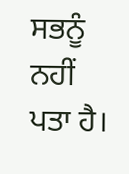ਸਭਨੂੰ ਨਹੀਂ
ਪਤਾ ਹੈ।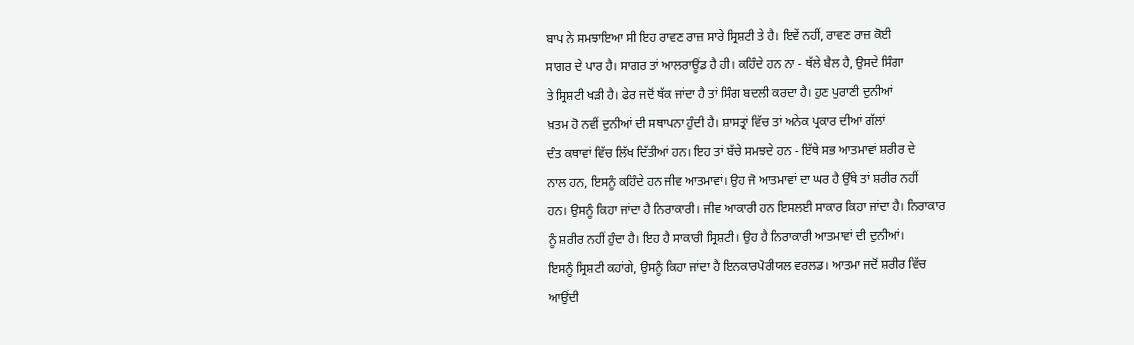ਬਾਪ ਨੇ ਸਮਝਾਇਆ ਸੀ ਇਹ ਰਾਵਣ ਰਾਜ਼ ਸਾਰੇ ਸ੍ਰਿਸ਼ਟੀ ਤੇ ਹੈ। ਇਵੇਂ ਨਹੀਂ, ਰਾਵਣ ਰਾਜ਼ ਕੋਈ
ਸਾਗਰ ਦੇ ਪਾਰ ਹੈ। ਸਾਗਰ ਤਾਂ ਆਲਰਾਊਂਡ ਹੈ ਹੀ। ਕਹਿੰਦੇ ਹਨ ਨਾ - ਥੱਲੇ ਬੈਲ ਹੈ, ਉਸਦੇ ਸਿੰਗਾ
ਤੇ ਸ੍ਰਿਸ਼ਟੀ ਖੜੀ ਹੈ। ਫੇਰ ਜਦੋਂ ਥੱਕ ਜਾਂਦਾ ਹੈ ਤਾਂ ਸਿੰਗ ਬਦਲੀ ਕਰਦਾ ਹੈ। ਹੁਣ ਪੁਰਾਣੀ ਦੁਨੀਆਂ
ਖ਼ਤਮ ਹੋ ਨਵੀਂ ਦੁਨੀਆਂ ਦੀ ਸਥਾਪਨਾ ਹੁੰਦੀ ਹੈ। ਸ਼ਾਸਤ੍ਰਾਂ ਵਿੱਚ ਤਾਂ ਅਨੇਕ ਪ੍ਰਕਾਰ ਦੀਆਂ ਗੱਲਾਂ
ਦੰਤ ਕਥਾਵਾਂ ਵਿੱਚ ਲਿੱਖ ਦਿੱਤੀਆਂ ਹਨ। ਇਹ ਤਾਂ ਬੱਚੇ ਸਮਝਦੇ ਹਨ - ਇੱਥੇ ਸਭ ਆਤਮਾਵਾਂ ਸ਼ਰੀਰ ਦੇ
ਨਾਲ ਹਨ, ਇਸਨੂੰ ਕਹਿੰਦੇ ਹਨ ਜੀਵ ਆਤਮਾਵਾਂ। ਉਹ ਜੋ ਆਤਮਾਵਾਂ ਦਾ ਘਰ ਹੈ ਉੱਥੇ ਤਾਂ ਸ਼ਰੀਰ ਨਹੀਂ
ਹਨ। ਉਸਨੂੰ ਕਿਹਾ ਜਾਂਦਾ ਹੈ ਨਿਰਾਕਾਰੀ। ਜੀਵ ਆਕਾਰੀ ਹਨ ਇਸਲਈ ਸਾਕਾਰ ਕਿਹਾ ਜਾਂਦਾ ਹੈ। ਨਿਰਾਕਾਰ
ਨੂੰ ਸ਼ਰੀਰ ਨਹੀਂ ਹੁੰਦਾ ਹੈ। ਇਹ ਹੈ ਸਾਕਾਰੀ ਸ੍ਰਿਸ਼ਟੀ। ਉਹ ਹੈ ਨਿਰਾਕਾਰੀ ਆਤਮਾਵਾਂ ਦੀ ਦੁਨੀਆਂ।
ਇਸਨੂੰ ਸ੍ਰਿਸ਼ਟੀ ਕਹਾਂਗੇ, ਉਸਨੂੰ ਕਿਹਾ ਜਾਂਦਾ ਹੈ ਇਨਕਾਰਪੋਰੀਯਲ ਵਰਲਡ। ਆਤਮਾ ਜਦੋਂ ਸ਼ਰੀਰ ਵਿੱਚ
ਆਉਂਦੀ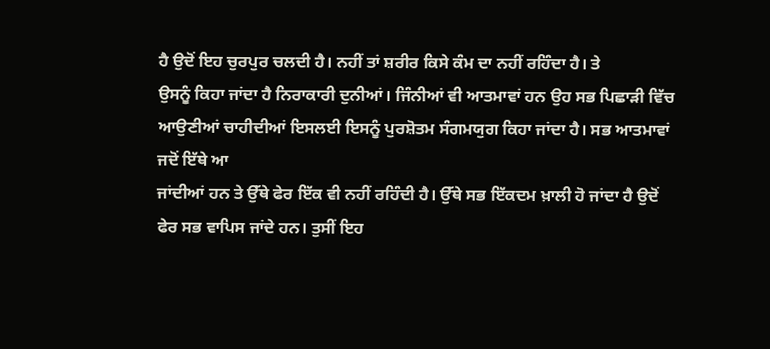ਹੈ ਉਦੋਂ ਇਹ ਚੁਰਪੁਰ ਚਲਦੀ ਹੈ। ਨਹੀਂ ਤਾਂ ਸ਼ਰੀਰ ਕਿਸੇ ਕੰਮ ਦਾ ਨਹੀਂ ਰਹਿੰਦਾ ਹੈ। ਤੇ
ਉਸਨੂੰ ਕਿਹਾ ਜਾਂਦਾ ਹੈ ਨਿਰਾਕਾਰੀ ਦੁਨੀਆਂ। ਜਿੰਨੀਆਂ ਵੀ ਆਤਮਾਵਾਂ ਹਨ ਉਹ ਸਭ ਪਿਛਾੜੀ ਵਿੱਚ
ਆਉਣੀਆਂ ਚਾਹੀਦੀਆਂ ਇਸਲਈ ਇਸਨੂੰ ਪੁਰਸ਼ੋਤਮ ਸੰਗਮਯੁਗ ਕਿਹਾ ਜਾਂਦਾ ਹੈ। ਸਭ ਆਤਮਾਵਾਂ ਜਦੋਂ ਇੱਥੇ ਆ
ਜਾਂਦੀਆਂ ਹਨ ਤੇ ਉੱਥੇ ਫੇਰ ਇੱਕ ਵੀ ਨਹੀਂ ਰਹਿੰਦੀ ਹੈ। ਉੱਥੇ ਸਭ ਇੱਕਦਮ ਖ਼ਾਲੀ ਹੋ ਜਾਂਦਾ ਹੈ ਉਦੋਂ
ਫੇਰ ਸਭ ਵਾਪਿਸ ਜਾਂਦੇ ਹਨ। ਤੁਸੀਂ ਇਹ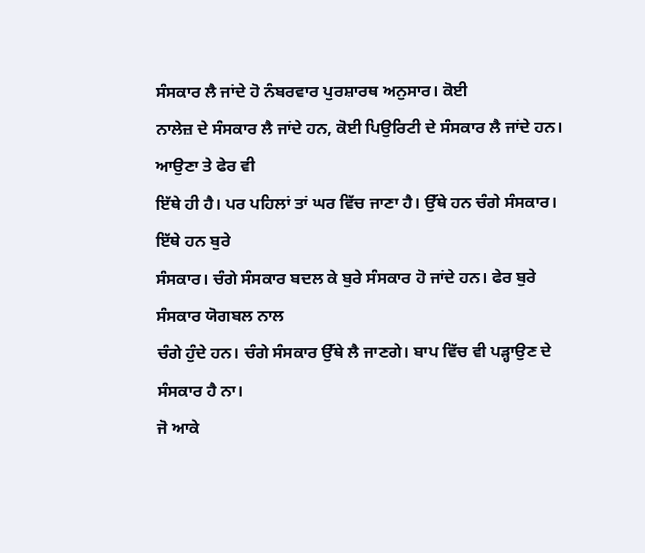ਸੰਸਕਾਰ ਲੈ ਜਾਂਦੇ ਹੋ ਨੰਬਰਵਾਰ ਪੁਰਸ਼ਾਰਥ ਅਨੁਸਾਰ। ਕੋਈ
ਨਾਲੇਜ਼ ਦੇ ਸੰਸਕਾਰ ਲੈ ਜਾਂਦੇ ਹਨ, ਕੋਈ ਪਿਉਰਿਟੀ ਦੇ ਸੰਸਕਾਰ ਲੈ ਜਾਂਦੇ ਹਨ। ਆਉਣਾ ਤੇ ਫੇਰ ਵੀ
ਇੱਥੇ ਹੀ ਹੈ। ਪਰ ਪਹਿਲਾਂ ਤਾਂ ਘਰ ਵਿੱਚ ਜਾਣਾ ਹੈ। ਉੱਥੇ ਹਨ ਚੰਗੇ ਸੰਸਕਾਰ। ਇੱਥੇ ਹਨ ਬੁਰੇ
ਸੰਸਕਾਰ। ਚੰਗੇ ਸੰਸਕਾਰ ਬਦਲ ਕੇ ਬੁਰੇ ਸੰਸਕਾਰ ਹੋ ਜਾਂਦੇ ਹਨ। ਫੇਰ ਬੁਰੇ ਸੰਸਕਾਰ ਯੋਗਬਲ ਨਾਲ
ਚੰਗੇ ਹੁੰਦੇ ਹਨ। ਚੰਗੇ ਸੰਸਕਾਰ ਉੱਥੇ ਲੈ ਜਾਣਗੇ। ਬਾਪ ਵਿੱਚ ਵੀ ਪੜ੍ਹਾਉਣ ਦੇ ਸੰਸਕਾਰ ਹੈ ਨਾ।
ਜੋ ਆਕੇ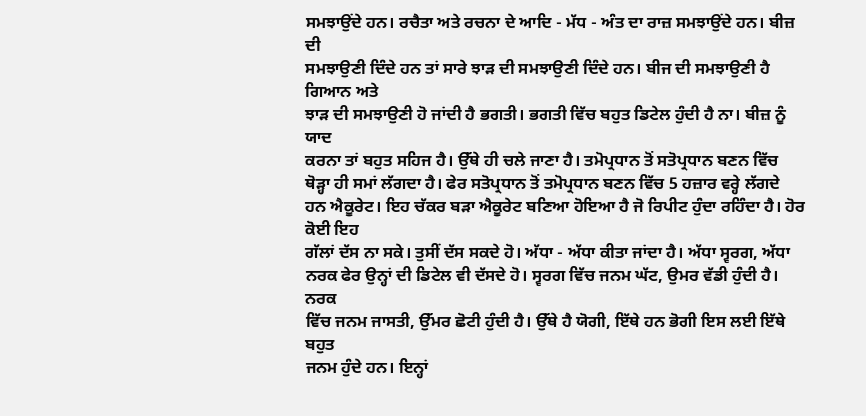ਸਮਝਾਉਂਦੇ ਹਨ। ਰਚੈਤਾ ਅਤੇ ਰਚਨਾ ਦੇ ਆਦਿ - ਮੱਧ - ਅੰਤ ਦਾ ਰਾਜ਼ ਸਮਝਾਉਂਦੇ ਹਨ। ਬੀਜ਼ ਦੀ
ਸਮਝਾਉਣੀ ਦਿੰਦੇ ਹਨ ਤਾਂ ਸਾਰੇ ਝਾੜ ਦੀ ਸਮਝਾਉਣੀ ਦਿੰਦੇ ਹਨ। ਬੀਜ ਦੀ ਸਮਝਾਉਣੀ ਹੈ ਗਿਆਨ ਅਤੇ
ਝਾੜ ਦੀ ਸਮਝਾਉਣੀ ਹੋ ਜਾਂਦੀ ਹੈ ਭਗਤੀ। ਭਗਤੀ ਵਿੱਚ ਬਹੁਤ ਡਿਟੇਲ ਹੁੰਦੀ ਹੈ ਨਾ। ਬੀਜ਼ ਨੂੰ ਯਾਦ
ਕਰਨਾ ਤਾਂ ਬਹੁਤ ਸਹਿਜ ਹੈ। ਉੱਥੇ ਹੀ ਚਲੇ ਜਾਣਾ ਹੈ। ਤਮੋਪ੍ਰਧਾਨ ਤੋਂ ਸਤੋਪ੍ਰਧਾਨ ਬਣਨ ਵਿੱਚ
ਥੋੜ੍ਹਾ ਹੀ ਸਮਾਂ ਲੱਗਦਾ ਹੈ। ਫੇਰ ਸਤੋਪ੍ਰਧਾਨ ਤੋਂ ਤਮੋਪ੍ਰਧਾਨ ਬਣਨ ਵਿੱਚ 5 ਹਜ਼ਾਰ ਵਰ੍ਹੇ ਲੱਗਦੇ
ਹਨ ਐਕੂਰੇਟ। ਇਹ ਚੱਕਰ ਬੜਾ ਐਕੂਰੇਟ ਬਣਿਆ ਹੋਇਆ ਹੈ ਜੋ ਰਿਪੀਟ ਹੁੰਦਾ ਰਹਿੰਦਾ ਹੈ। ਹੋਰ ਕੋਈ ਇਹ
ਗੱਲਾਂ ਦੱਸ ਨਾ ਸਕੇ। ਤੁਸੀਂ ਦੱਸ ਸਕਦੇ ਹੋ। ਅੱਧਾ - ਅੱਧਾ ਕੀਤਾ ਜਾਂਦਾ ਹੈ। ਅੱਧਾ ਸ੍ਵਰਗ, ਅੱਧਾ
ਨਰਕ ਫੇਰ ਉਨ੍ਹਾਂ ਦੀ ਡਿਟੇਲ ਵੀ ਦੱਸਦੇ ਹੋ। ਸ੍ਵਰਗ ਵਿੱਚ ਜਨਮ ਘੱਟ, ਉਮਰ ਵੱਡੀ ਹੁੰਦੀ ਹੈ। ਨਰਕ
ਵਿੱਚ ਜਨਮ ਜਾਸਤੀ, ਉੱਮਰ ਛੋਟੀ ਹੁੰਦੀ ਹੈ। ਉੱਥੇ ਹੈ ਯੋਗੀ, ਇੱਥੇ ਹਨ ਭੋਗੀ ਇਸ ਲਈ ਇੱਥੇ ਬਹੁਤ
ਜਨਮ ਹੁੰਦੇ ਹਨ। ਇਨ੍ਹਾਂ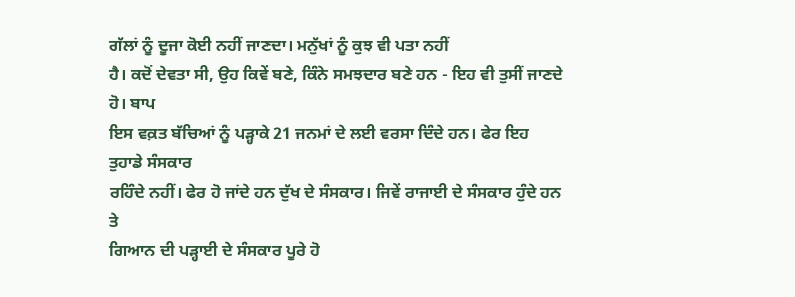ਗੱਲਾਂ ਨੂੰ ਦੂਜਾ ਕੋਈ ਨਹੀਂ ਜਾਣਦਾ। ਮਨੁੱਖਾਂ ਨੂੰ ਕੁਝ ਵੀ ਪਤਾ ਨਹੀਂ
ਹੈ। ਕਦੋਂ ਦੇਵਤਾ ਸੀ, ਉਹ ਕਿਵੇਂ ਬਣੇ, ਕਿੰਨੇ ਸਮਝਦਾਰ ਬਣੇ ਹਨ - ਇਹ ਵੀ ਤੁਸੀਂ ਜਾਣਦੇ ਹੋ। ਬਾਪ
ਇਸ ਵਕ਼ਤ ਬੱਚਿਆਂ ਨੂੰ ਪੜ੍ਹਾਕੇ 21 ਜਨਮਾਂ ਦੇ ਲਈ ਵਰਸਾ ਦਿੰਦੇ ਹਨ। ਫੇਰ ਇਹ ਤੁਹਾਡੇ ਸੰਸਕਾਰ
ਰਹਿੰਦੇ ਨਹੀਂ। ਫੇਰ ਹੋ ਜਾਂਦੇ ਹਨ ਦੁੱਖ ਦੇ ਸੰਸਕਾਰ। ਜਿਵੇਂ ਰਾਜਾਈ ਦੇ ਸੰਸਕਾਰ ਹੁੰਦੇ ਹਨ ਤੇ
ਗਿਆਨ ਦੀ ਪੜ੍ਹਾਈ ਦੇ ਸੰਸਕਾਰ ਪੂਰੇ ਹੋ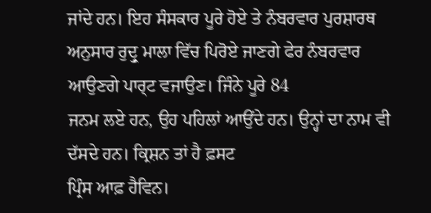ਜਾਂਦੇ ਹਨ। ਇਹ ਸੰਸਕਾਰ ਪੂਰੇ ਹੋਏ ਤੇ ਨੰਬਰਵਾਰ ਪੁਰਸ਼ਾਰਥ
ਅਨੁਸਾਰ ਰੁਦ੍ਰੁ ਮਾਲਾ ਵਿੱਚ ਪਿਰੋਏ ਜਾਣਗੇ ਫੇਰ ਨੰਬਰਵਾਰ ਆਉਣਗੇ ਪਾਰ੍ਟ ਵਜਾਉਣ। ਜਿੰਨੇ ਪੂਰੇ 84
ਜਨਮ ਲਏ ਹਨ, ਉਹ ਪਹਿਲਾਂ ਆਉਂਦੇ ਹਨ। ਉਨ੍ਹਾਂ ਦਾ ਨਾਮ ਵੀ ਦੱਸਦੇ ਹਨ। ਕ੍ਰਿਸ਼ਨ ਤਾਂ ਹੈ ਫ਼ਸਟ
ਪ੍ਰਿੰਸ ਆਫ਼ ਹੈਵਿਨ।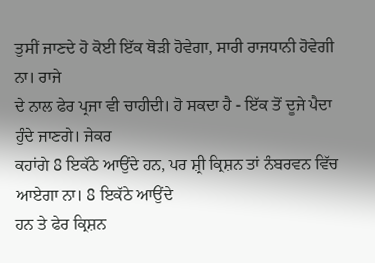ਤੁਸੀਂ ਜਾਣਦੇ ਹੋ ਕੋਈ ਇੱਕ ਥੋੜੀ ਹੋਵੇਗਾ, ਸਾਰੀ ਰਾਜਧਾਨੀ ਹੋਵੇਗੀ ਨਾ। ਰਾਜੇ
ਦੇ ਨਾਲ ਫੇਰ ਪ੍ਰਜਾ ਵੀ ਚਾਹੀਦੀ। ਹੋ ਸਕਦਾ ਹੈ - ਇੱਕ ਤੋਂ ਦੂਜੇ ਪੈਦਾ ਹੁੰਦੇ ਜਾਣਗੇ। ਜੇਕਰ
ਕਹਾਂਗੇ 8 ਇਕੱਠੇ ਆਉਂਦੇ ਹਨ, ਪਰ ਸ਼੍ਰੀ ਕ੍ਰਿਸ਼ਨ ਤਾਂ ਨੰਬਰਵਨ ਵਿੱਚ ਆਏਗਾ ਨਾ। 8 ਇਕੱਠੇ ਆਉਂਦੇ
ਹਨ ਤੇ ਫੇਰ ਕ੍ਰਿਸ਼ਨ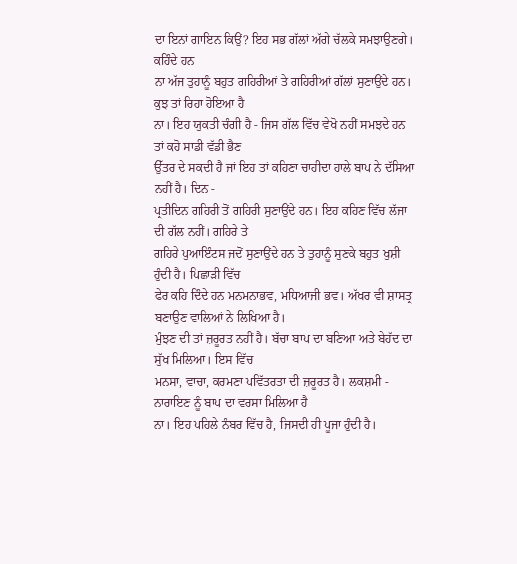ਦਾ ਇਨਾਂ ਗਾਇਨ ਕਿਉਂ? ਇਹ ਸਭ ਗੱਲਾਂ ਅੱਗੇ ਚੱਲਕੇ ਸਮਝਾਉਣਗੇ। ਕਹਿੰਦੇ ਹਨ
ਨਾ ਅੱਜ ਤੁਹਾਨੂੰ ਬਹੁਤ ਗਹਿਰੀਆਂ ਤੇ ਗਹਿਰੀਆਂ ਗੱਲਾਂ ਸੁਣਾਉਂਦੇ ਹਨ। ਕੁਝ ਤਾਂ ਰਿਹਾ ਹੋਇਆ ਹੈ
ਨਾ। ਇਹ ਯੁਕਤੀ ਚੰਗੀ ਹੈ - ਜਿਸ ਗੱਲ ਵਿੱਚ ਵੇਖੋ ਨਹੀਂ ਸਮਝਦੇ ਹਨ ਤਾਂ ਕਹੋ ਸਾਡੀ ਵੱਡੀ ਭੈਣ
ਉੱਤਰ ਦੇ ਸਕਦੀ ਹੈ ਜਾਂ ਇਹ ਤਾਂ ਕਹਿਣਾ ਚਾਹੀਦਾ ਹਾਲੇ ਬਾਪ ਨੇ ਦੱਸਿਆ ਨਹੀਂ ਹੈ। ਦਿਨ -
ਪ੍ਰਤੀਦਿਨ ਗਹਿਰੀ ਤੋਂ ਗਹਿਰੀ ਸੁਣਾਉਂਦੇ ਹਨ। ਇਹ ਕਹਿਣ ਵਿੱਚ ਲੱਜਾ ਦੀ ਗੱਲ ਨਹੀਂ। ਗਹਿਰੇ ਤੇ
ਗਹਿਰੇ ਪੁਆਇੰਟਸ ਜਦੋਂ ਸੁਣਾਉਂਦੇ ਹਨ ਤੇ ਤੁਹਾਨੂੰ ਸੁਣਕੇ ਬਹੁਤ ਖੁਸ਼ੀ ਹੁੰਦੀ ਹੈ। ਪਿਛਾੜੀ ਵਿੱਚ
ਫੇਰ ਕਹਿ ਦਿੰਦੇ ਹਨ ਮਨਮਨਾਭਵ, ਮਧਿਆਜੀ ਭਵ। ਅੱਖਰ ਵੀ ਸ਼ਾਸਤ੍ਰ ਬਣਾਉਣ ਵਾਲਿਆਂ ਨੇ ਲਿਖਿਆ ਹੈ।
ਮੁੰਝਣ ਦੀ ਤਾਂ ਜ਼ਰੂਰਤ ਨਹੀਂ ਹੈ। ਬੱਚਾ ਬਾਪ ਦਾ ਬਣਿਆ ਅਤੇ ਬੇਹੱਦ ਦਾ ਸੁੱਖ ਮਿਲਿਆ। ਇਸ ਵਿੱਚ
ਮਨਸਾ, ਵਾਚਾ, ਕਰਮਣਾ ਪਵਿੱਤਰਤਾ ਦੀ ਜ਼ਰੂਰਤ ਹੈ। ਲਕਸ਼ਮੀ - ਨਾਰਾਇਣ ਨੂੰ ਬਾਪ ਦਾ ਵਰਸਾ ਮਿਲਿਆ ਹੈ
ਨਾ। ਇਹ ਪਹਿਲੇ ਨੰਬਰ ਵਿੱਚ ਹੈ, ਜਿਸਦੀ ਹੀ ਪੂਜਾ ਹੁੰਦੀ ਹੈ।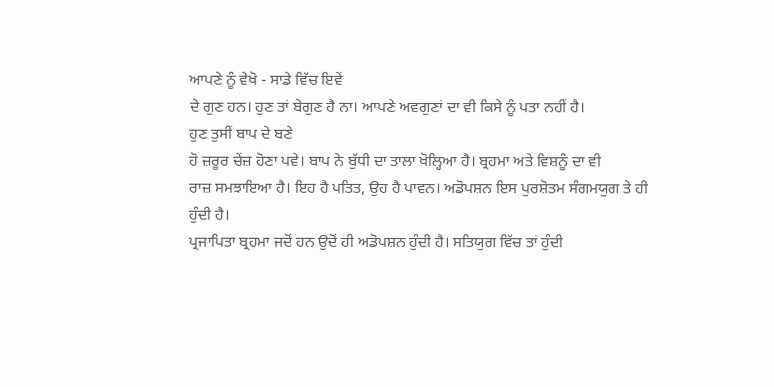ਆਪਣੇ ਨੂੰ ਵੇਖੋ - ਸਾਡੇ ਵਿੱਚ ਇਵੇਂ
ਦੇ ਗੁਣ ਹਨ। ਹੁਣ ਤਾਂ ਬੇਗੁਣ ਹੈ ਨਾ। ਆਪਣੇ ਅਵਗੁਣਾਂ ਦਾ ਵੀ ਕਿਸੇ ਨੂੰ ਪਤਾ ਨਹੀਂ ਹੈ।
ਹੁਣ ਤੁਸੀਂ ਬਾਪ ਦੇ ਬਣੇ
ਹੋ ਜ਼ਰੂਰ ਚੇਂਜ਼ ਹੋਣਾ ਪਵੇ। ਬਾਪ ਨੇ ਬੁੱਧੀ ਦਾ ਤਾਲਾ ਖੋਲ੍ਹਿਆ ਹੈ। ਬ੍ਰਹਮਾ ਅਤੇ ਵਿਸ਼ਨੂੰ ਦਾ ਵੀ
ਰਾਜ਼ ਸਮਝਾਇਆ ਹੈ। ਇਹ ਹੈ ਪਤਿਤ, ਉਹ ਹੈ ਪਾਵਨ। ਅਡੋਪਸ਼ਨ ਇਸ ਪੁਰਸ਼ੋਤਮ ਸੰਗਮਯੁਗ ਤੇ ਹੀ ਹੁੰਦੀ ਹੈ।
ਪ੍ਰਜਾਪਿਤਾ ਬ੍ਰਹਮਾ ਜਦੋਂ ਹਨ ਉਦੋਂ ਹੀ ਅਡੋਪਸ਼ਨ ਹੁੰਦੀ ਹੈ। ਸਤਿਯੁਗ ਵਿੱਚ ਤਾਂ ਹੁੰਦੀ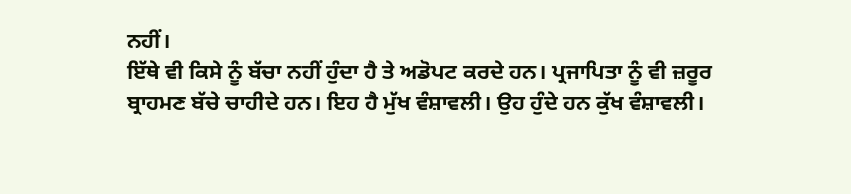ਨਹੀਂ।
ਇੱਥੇ ਵੀ ਕਿਸੇ ਨੂੰ ਬੱਚਾ ਨਹੀਂ ਹੁੰਦਾ ਹੈ ਤੇ ਅਡੋਪਟ ਕਰਦੇ ਹਨ। ਪ੍ਰਜਾਪਿਤਾ ਨੂੰ ਵੀ ਜ਼ਰੂਰ
ਬ੍ਰਾਹਮਣ ਬੱਚੇ ਚਾਹੀਦੇ ਹਨ। ਇਹ ਹੈ ਮੁੱਖ ਵੰਸ਼ਾਵਲੀ। ਉਹ ਹੁੰਦੇ ਹਨ ਕੁੱਖ ਵੰਸ਼ਾਵਲੀ।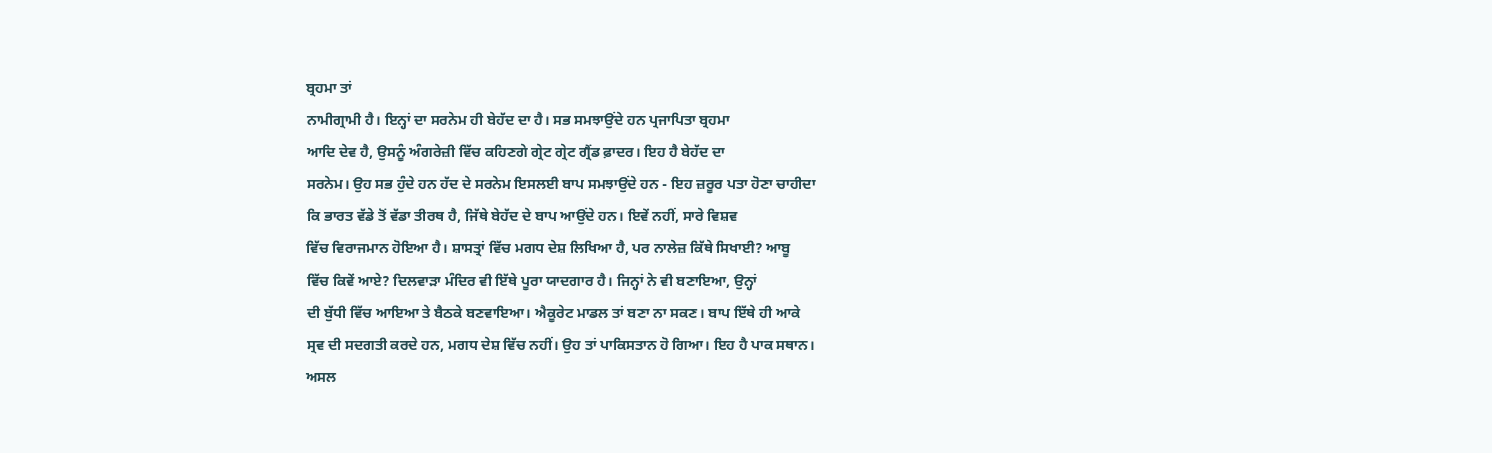ਬ੍ਰਹਮਾ ਤਾਂ
ਨਾਮੀਗ੍ਰਾਮੀ ਹੈ। ਇਨ੍ਹਾਂ ਦਾ ਸਰਨੇਮ ਹੀ ਬੇਹੱਦ ਦਾ ਹੈ। ਸਭ ਸਮਝਾਉਂਦੇ ਹਨ ਪ੍ਰਜਾਪਿਤਾ ਬ੍ਰਹਮਾ
ਆਦਿ ਦੇਵ ਹੈ, ਉਸਨੂੰ ਅੰਗਰੇਜ਼ੀ ਵਿੱਚ ਕਹਿਣਗੇ ਗ੍ਰੇਟ ਗ੍ਰੇਟ ਗ੍ਰੈਂਡ ਫ਼ਾਦਰ। ਇਹ ਹੈ ਬੇਹੱਦ ਦਾ
ਸਰਨੇਮ। ਉਹ ਸਭ ਹੁੰਦੇ ਹਨ ਹੱਦ ਦੇ ਸਰਨੇਮ ਇਸਲਈ ਬਾਪ ਸਮਝਾਉਂਦੇ ਹਨ - ਇਹ ਜ਼ਰੂਰ ਪਤਾ ਹੋਣਾ ਚਾਹੀਦਾ
ਕਿ ਭਾਰਤ ਵੱਡੇ ਤੋਂ ਵੱਡਾ ਤੀਰਥ ਹੈ, ਜਿੱਥੇ ਬੇਹੱਦ ਦੇ ਬਾਪ ਆਉਂਦੇ ਹਨ। ਇਵੇਂ ਨਹੀਂ, ਸਾਰੇ ਵਿਸ਼ਵ
ਵਿੱਚ ਵਿਰਾਜਮਾਨ ਹੋਇਆ ਹੈ। ਸ਼ਾਸਤ੍ਰਾਂ ਵਿੱਚ ਮਗਧ ਦੇਸ਼ ਲਿਖਿਆ ਹੈ, ਪਰ ਨਾਲੇਜ਼ ਕਿੱਥੇ ਸਿਖਾਈ? ਆਬੂ
ਵਿੱਚ ਕਿਵੇਂ ਆਏ? ਦਿਲਵਾੜਾ ਮੰਦਿਰ ਵੀ ਇੱਥੇ ਪੂਰਾ ਯਾਦਗਾਰ ਹੈ। ਜਿਨ੍ਹਾਂ ਨੇ ਵੀ ਬਣਾਇਆ, ਉਨ੍ਹਾਂ
ਦੀ ਬੁੱਧੀ ਵਿੱਚ ਆਇਆ ਤੇ ਬੈਠਕੇ ਬਣਵਾਇਆ। ਐਕੂਰੇਟ ਮਾਡਲ ਤਾਂ ਬਣਾ ਨਾ ਸਕਣ। ਬਾਪ ਇੱਥੇ ਹੀ ਆਕੇ
ਸ੍ਰਵ ਦੀ ਸਦਗਤੀ ਕਰਦੇ ਹਨ, ਮਗਧ ਦੇਸ਼ ਵਿੱਚ ਨਹੀਂ। ਉਹ ਤਾਂ ਪਾਕਿਸਤਾਨ ਹੋ ਗਿਆ। ਇਹ ਹੈ ਪਾਕ ਸਥਾਨ।
ਅਸਲ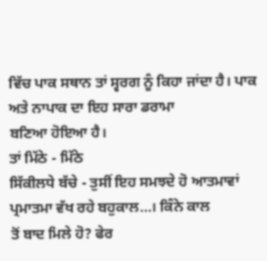ਵਿੱਚ ਪਾਕ ਸਥਾਨ ਤਾਂ ਸ੍ਵਰਗ ਨੂੰ ਕਿਹਾ ਜਾਂਦਾ ਹੈ। ਪਾਕ ਅਤੇ ਨਾਪਾਕ ਦਾ ਇਹ ਸਾਰਾ ਡਰਾਮਾ
ਬਣਿਆ ਹੋਇਆ ਹੈ।
ਤਾਂ ਮਿੱਠੇ - ਮਿੱਠੇ
ਸਿੱਕੀਲਧੇ ਬੱਚੇ - ਤੁਸੀਂ ਇਹ ਸਮਝਦੇ ਹੋ ਆਤਮਾਵਾਂ ਪ੍ਰਮਾਤਮਾ ਵੱਖ ਰਹੇ ਬਹੁਕਾਲ…। ਕਿੰਨੇ ਕਾਲ
ਤੋਂ ਬਾਦ ਮਿਲੇ ਹੋ? ਫੇਰ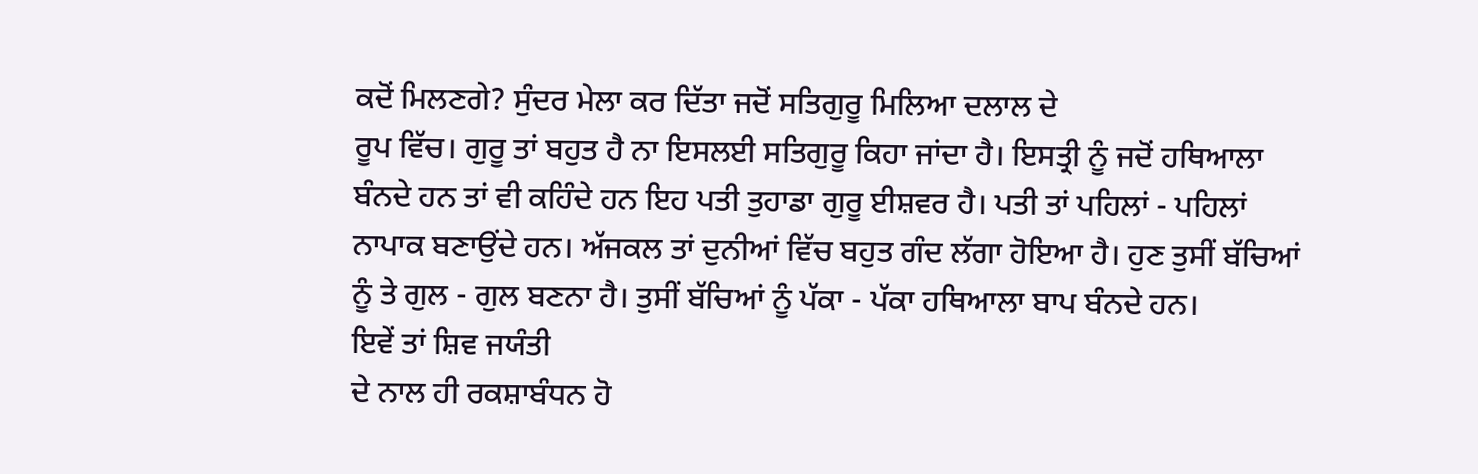ਕਦੋਂ ਮਿਲਣਗੇ? ਸੁੰਦਰ ਮੇਲਾ ਕਰ ਦਿੱਤਾ ਜਦੋਂ ਸਤਿਗੁਰੂ ਮਿਲਿਆ ਦਲਾਲ ਦੇ
ਰੂਪ ਵਿੱਚ। ਗੁਰੂ ਤਾਂ ਬਹੁਤ ਹੈ ਨਾ ਇਸਲਈ ਸਤਿਗੁਰੂ ਕਿਹਾ ਜਾਂਦਾ ਹੈ। ਇਸਤ੍ਰੀ ਨੂੰ ਜਦੋਂ ਹਥਿਆਲਾ
ਬੰਨਦੇ ਹਨ ਤਾਂ ਵੀ ਕਹਿੰਦੇ ਹਨ ਇਹ ਪਤੀ ਤੁਹਾਡਾ ਗੁਰੂ ਈਸ਼ਵਰ ਹੈ। ਪਤੀ ਤਾਂ ਪਹਿਲਾਂ - ਪਹਿਲਾਂ
ਨਾਪਾਕ ਬਣਾਉਂਦੇ ਹਨ। ਅੱਜਕਲ ਤਾਂ ਦੁਨੀਆਂ ਵਿੱਚ ਬਹੁਤ ਗੰਦ ਲੱਗਾ ਹੋਇਆ ਹੈ। ਹੁਣ ਤੁਸੀਂ ਬੱਚਿਆਂ
ਨੂੰ ਤੇ ਗੁਲ - ਗੁਲ ਬਣਨਾ ਹੈ। ਤੁਸੀਂ ਬੱਚਿਆਂ ਨੂੰ ਪੱਕਾ - ਪੱਕਾ ਹਥਿਆਲਾ ਬਾਪ ਬੰਨਦੇ ਹਨ।
ਇਵੇਂ ਤਾਂ ਸ਼ਿਵ ਜਯੰਤੀ
ਦੇ ਨਾਲ ਹੀ ਰਕਸ਼ਾਬੰਧਨ ਹੋ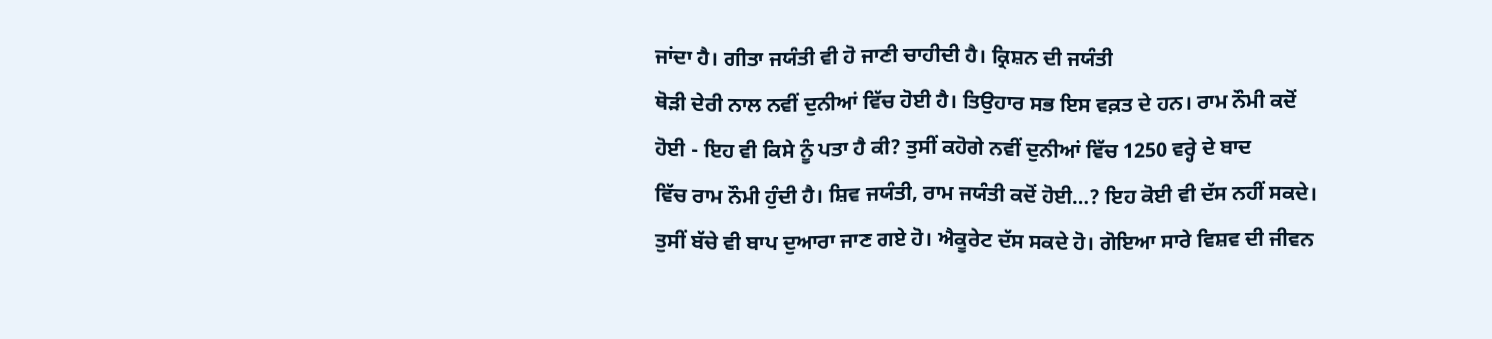ਜਾਂਦਾ ਹੈ। ਗੀਤਾ ਜਯੰਤੀ ਵੀ ਹੋ ਜਾਣੀ ਚਾਹੀਦੀ ਹੈ। ਕ੍ਰਿਸ਼ਨ ਦੀ ਜਯੰਤੀ
ਥੋੜੀ ਦੇਰੀ ਨਾਲ ਨਵੀਂ ਦੁਨੀਆਂ ਵਿੱਚ ਹੋਈ ਹੈ। ਤਿਉਹਾਰ ਸਭ ਇਸ ਵਕ਼ਤ ਦੇ ਹਨ। ਰਾਮ ਨੌਮੀ ਕਦੋਂ
ਹੋਈ - ਇਹ ਵੀ ਕਿਸੇ ਨੂੰ ਪਤਾ ਹੈ ਕੀ? ਤੁਸੀਂ ਕਹੋਗੇ ਨਵੀਂ ਦੁਨੀਆਂ ਵਿੱਚ 1250 ਵਰ੍ਹੇ ਦੇ ਬਾਦ
ਵਿੱਚ ਰਾਮ ਨੌਮੀ ਹੁੰਦੀ ਹੈ। ਸ਼ਿਵ ਜਯੰਤੀ, ਰਾਮ ਜਯੰਤੀ ਕਦੋਂ ਹੋਈ…? ਇਹ ਕੋਈ ਵੀ ਦੱਸ ਨਹੀਂ ਸਕਦੇ।
ਤੁਸੀਂ ਬੱਚੇ ਵੀ ਬਾਪ ਦੁਆਰਾ ਜਾਣ ਗਏ ਹੋ। ਐਕੂਰੇਟ ਦੱਸ ਸਕਦੇ ਹੋ। ਗੋਇਆ ਸਾਰੇ ਵਿਸ਼ਵ ਦੀ ਜੀਵਨ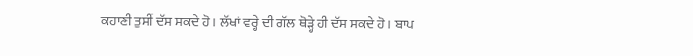ਕਹਾਣੀ ਤੁਸੀਂ ਦੱਸ ਸਕਦੇ ਹੋ। ਲੱਖਾਂ ਵਰ੍ਹੇ ਦੀ ਗੱਲ ਥੋੜ੍ਹੇ ਹੀ ਦੱਸ ਸਕਦੇ ਹੋ। ਬਾਪ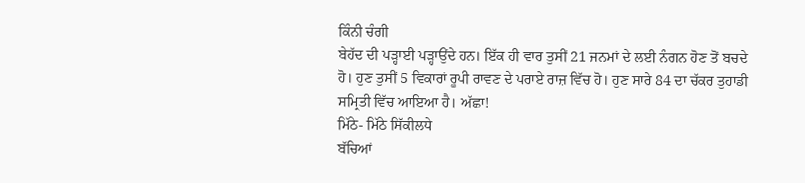ਕਿੰਨੀ ਚੰਗੀ
ਬੇਹੱਦ ਦੀ ਪੜ੍ਹਾਈ ਪੜ੍ਹਾਉਂਦੇ ਹਨ। ਇੱਕ ਹੀ ਵਾਰ ਤੁਸੀਂ 21 ਜਨਮਾਂ ਦੇ ਲਈ ਨੰਗਨ ਹੋਣ ਤੋਂ ਬਚਦੇ
ਹੋ। ਹੁਣ ਤੁਸੀਂ 5 ਵਿਕਾਰਾਂ ਰੂਪੀ ਰਾਵਣ ਦੇ ਪਰਾਏ ਰਾਜ਼ ਵਿੱਚ ਹੋ। ਹੁਣ ਸਾਰੇ 84 ਦਾ ਚੱਕਰ ਤੁਹਾਡੀ
ਸਮ੍ਰਿਤੀ ਵਿੱਚ ਆਇਆ ਹੈ। ਅੱਛਾ!
ਮਿੱਠੇ- ਮਿੱਠੇ ਸਿੱਕੀਲਧੇ
ਬੱਚਿਆਂ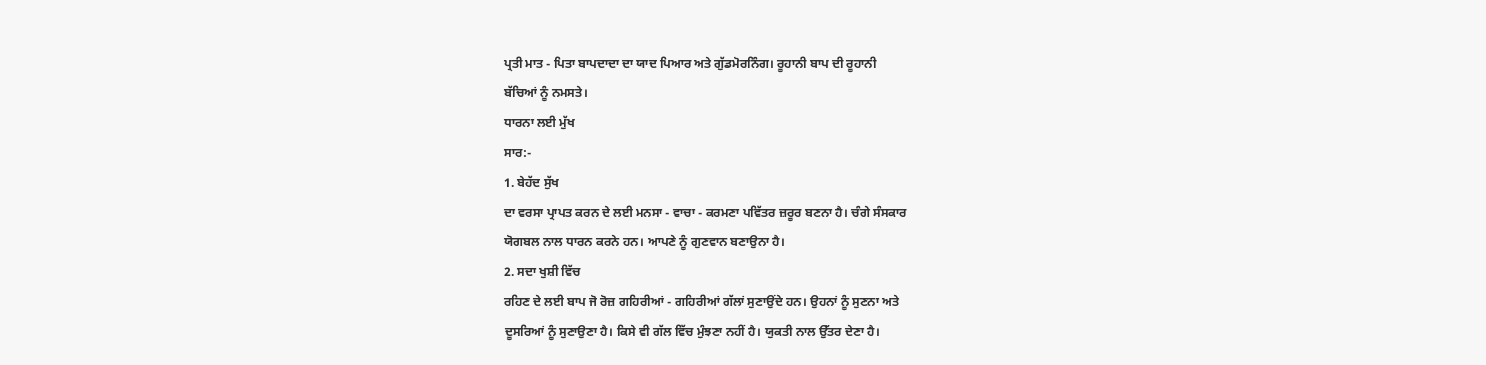ਪ੍ਰਤੀ ਮਾਤ - ਪਿਤਾ ਬਾਪਦਾਦਾ ਦਾ ਯਾਦ ਪਿਆਰ ਅਤੇ ਗੁੱਡਮੋਰਨਿੰਗ। ਰੂਹਾਨੀ ਬਾਪ ਦੀ ਰੂਹਾਨੀ
ਬੱਚਿਆਂ ਨੂੰ ਨਮਸਤੇ।
ਧਾਰਨਾ ਲਈ ਮੁੱਖ
ਸਾਰ:-
1. ਬੇਹੱਦ ਸੁੱਖ
ਦਾ ਵਰਸਾ ਪ੍ਰਾਪਤ ਕਰਨ ਦੇ ਲਈ ਮਨਸਾ - ਵਾਚਾ - ਕਰਮਣਾ ਪਵਿੱਤਰ ਜ਼ਰੂਰ ਬਣਨਾ ਹੈ। ਚੰਗੇ ਸੰਸਕਾਰ
ਯੋਗਬਲ ਨਾਲ ਧਾਰਨ ਕਰਨੇ ਹਨ। ਆਪਣੇ ਨੂੰ ਗੁਣਵਾਨ ਬਣਾਉਨਾ ਹੈ।
2. ਸਦਾ ਖੁਸ਼ੀ ਵਿੱਚ
ਰਹਿਣ ਦੇ ਲਈ ਬਾਪ ਜੋ ਰੋਜ਼ ਗਹਿਰੀਆਂ - ਗਹਿਰੀਆਂ ਗੱਲਾਂ ਸੁਣਾਉਂਦੇ ਹਨ। ਉਹਨਾਂ ਨੂੰ ਸੁਣਨਾ ਅਤੇ
ਦੂਸਰਿਆਂ ਨੂੰ ਸੁਣਾਉਣਾ ਹੈ। ਕਿਸੇ ਵੀ ਗੱਲ ਵਿੱਚ ਮੁੰਝਣਾ ਨਹੀਂ ਹੈ। ਯੁਕਤੀ ਨਾਲ ਉੱਤਰ ਦੇਣਾ ਹੈ।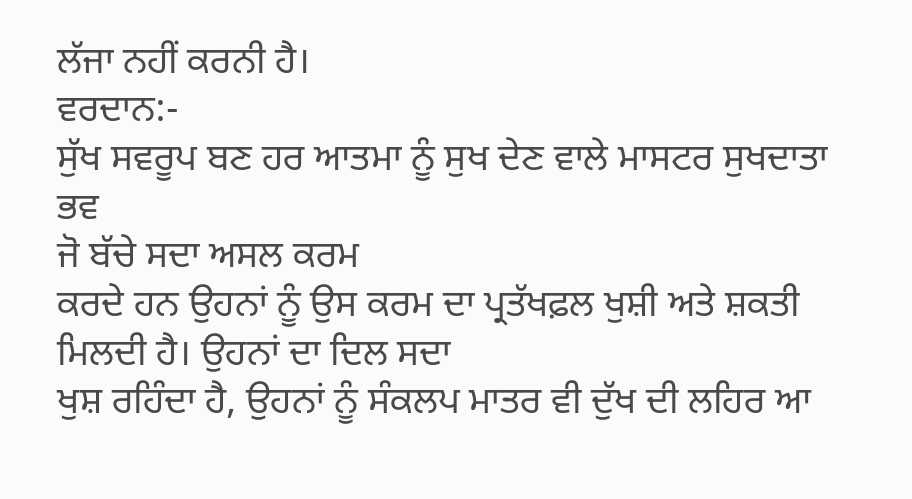ਲੱਜਾ ਨਹੀਂ ਕਰਨੀ ਹੈ।
ਵਰਦਾਨ:-
ਸੁੱਖ ਸਵਰੂਪ ਬਣ ਹਰ ਆਤਮਾ ਨੂੰ ਸੁਖ ਦੇਣ ਵਾਲੇ ਮਾਸਟਰ ਸੁਖਦਾਤਾ ਭਵ
ਜੋ ਬੱਚੇ ਸਦਾ ਅਸਲ ਕਰਮ
ਕਰਦੇ ਹਨ ਉਹਨਾਂ ਨੂੰ ਉਸ ਕਰਮ ਦਾ ਪ੍ਰਤੱਖਫ਼ਲ ਖੁਸ਼ੀ ਅਤੇ ਸ਼ਕਤੀ ਮਿਲਦੀ ਹੈ। ਉਹਨਾਂ ਦਾ ਦਿਲ ਸਦਾ
ਖੁਸ਼ ਰਹਿੰਦਾ ਹੈ, ਉਹਨਾਂ ਨੂੰ ਸੰਕਲਪ ਮਾਤਰ ਵੀ ਦੁੱਖ ਦੀ ਲਹਿਰ ਆ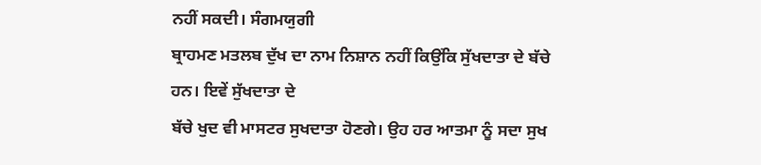ਨਹੀਂ ਸਕਦੀ। ਸੰਗਮਯੁਗੀ
ਬ੍ਰਾਹਮਣ ਮਤਲਬ ਦੁੱਖ ਦਾ ਨਾਮ ਨਿਸ਼ਾਨ ਨਹੀਂ ਕਿਉਂਕਿ ਸੁੱਖਦਾਤਾ ਦੇ ਬੱਚੇ ਹਨ। ਇਵੇਂ ਸੁੱਖਦਾਤਾ ਦੇ
ਬੱਚੇ ਖੁਦ ਵੀ ਮਾਸਟਰ ਸੁਖਦਾਤਾ ਹੋਣਗੇ। ਉਹ ਹਰ ਆਤਮਾ ਨੂੰ ਸਦਾ ਸੁਖ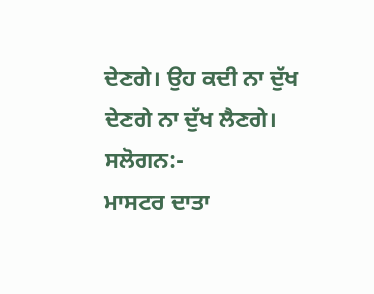ਦੇਣਗੇ। ਉਹ ਕਦੀ ਨਾ ਦੁੱਖ
ਦੇਣਗੇ ਨਾ ਦੁੱਖ ਲੈਣਗੇ।
ਸਲੋਗਨ:-
ਮਾਸਟਰ ਦਾਤਾ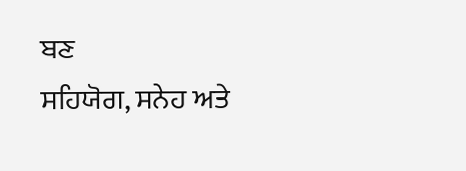ਬਣ
ਸਹਿਯੋਗ, ਸਨੇਹ ਅਤੇ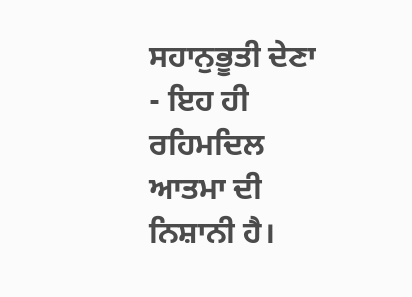ਸਹਾਨੁਭੂਤੀ ਦੇਣਾ - ਇਹ ਹੀ ਰਹਿਮਦਿਲ ਆਤਮਾ ਦੀ ਨਿਸ਼ਾਨੀ ਹੈ।